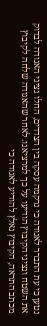נטען כי עת התברר לאגודה כי נרקמה עסקה בין הצדדים, החלו נציגי האגודה לבדוק את השטח ונציגי הקיבוץ הודיעו על כך למרציאנו. לאחר שהאגודה שלחה לקיבוץ מכתב התראה, הקיבוץ נאלץ להודיע לאגודה כי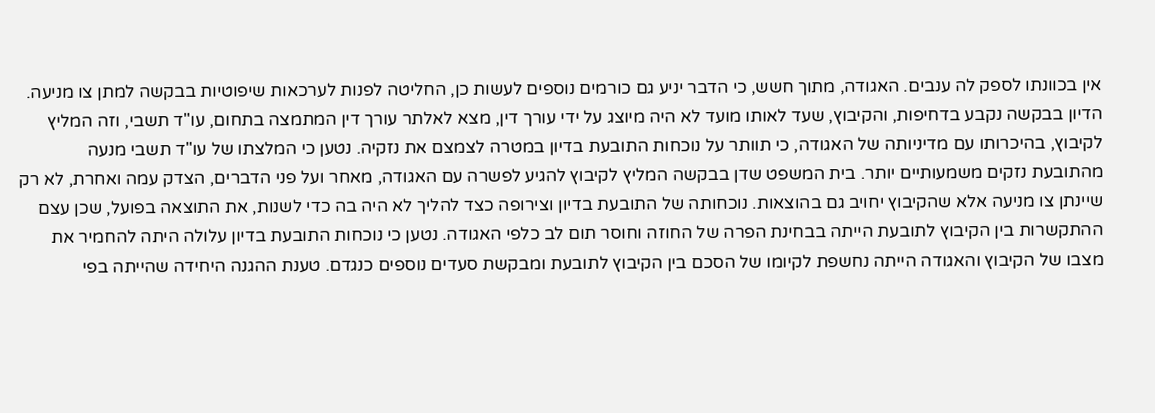אין בכוונתו לספק לה ענבים. האגודה, מתוך חשש, כי הדבר יניע גם כורמים נוספים לעשות כן, החליטה לפנות לערכאות שיפוטיות בבקשה למתן צו מניעה.
הדיון בבקשה נקבע בדחיפות, והקיבוץ, שעד לאותו מועד לא היה מיוצג על ידי עורך דין, מצא לאלתר עורך דין המתמצה בתחום, עו"ד תשבי, וזה המליץ לקיבוץ, בהיכרותו עם מדיניותה של האגודה, כי תוותר על נוכחות התובעת בדיון במטרה לצמצם את נזקיה. נטען כי המלצתו של עו"ד תשבי מנעה מהתובעת נזקים משמעותיים יותר. בית המשפט שדן בבקשה המליץ לקיבוץ להגיע לפשרה עם האגודה, מאחר ועל פני הדברים, הצדק עמה ואחרת, לא רק שיינתן צו מניעה אלא שהקיבוץ יחויב גם בהוצאות. נוכחותה של התובעת בדיון וצירופה כצד להליך לא היה בה כדי לשנות, את התוצאה בפועל, שכן עצם ההתקשרות בין הקיבוץ לתובעת הייתה בבחינת הפרה של החוזה וחוסר תום לב כלפי האגודה. נטען כי נוכחות התובעת בדיון עלולה היתה להחמיר את מצבו של הקיבוץ והאגודה הייתה נחשפת לקיומו של הסכם בין הקיבוץ לתובעת ומבקשת סעדים נוספים כנגדם. טענת ההגנה היחידה שהייתה בפי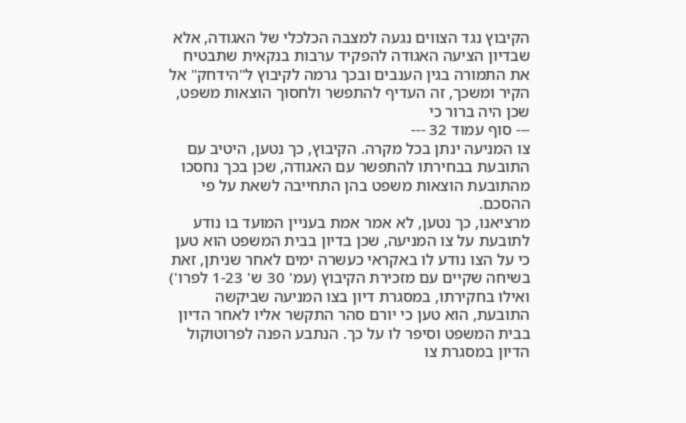הקיבוץ נגד הצווים נגעה למצבה הכלכלי של האגודה, אלא שבדיון הציעה האגודה להפקיד ערבות בנקאית שתבטיח את התמורה בגין הענבים ובכך גרמה לקיבוץ ל"הידחק" אל הקיר ומשכך, זה העדיף להתפשר ולחסוך הוצאות משפט, שכן היה ברור כי
--- סוף עמוד 32 ---
צו המניעה ינתן בכל מקרה. הקיבוץ, כך נטען, היטיב עם התובעת בבחירתו להתפשר עם האגודה, שכן בכך נחסכו מהתובעת הוצאות משפט בהן התחייבה לשאת על פי ההסכם.
מרציאנו, כך נטען, לא אמר אמת בעניין המועד בו נודע לתובעת על צו המניעה, שכן בדיון בבית המשפט הוא טען כי על הצו נודע לו באקראי כעשרה ימים לאחר שניתן, זאת בשיחה שקיים עם מזכירת הקיבוץ (עמ' 30 ש' 1-23 לפרו') ואילו בחקירתו, במסגרת דיון בצו המניעה שביקשה התובעת, הוא טען כי יורם סהר התקשר אליו לאחר הדיון בבית המשפט וסיפר לו על כך. הנתבע הפנה לפרוטוקול הדיון במסגרת צו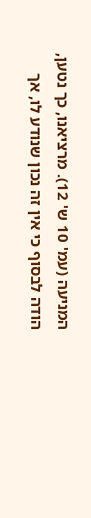המניעה (עמ' 10 ש' 12). מרציאנו, כך נטען, הודה לבסוף כי אין זה נכון שנודע לו, אך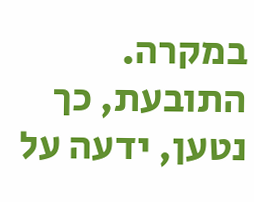במקרה. התובעת, כך נטען, ידעה על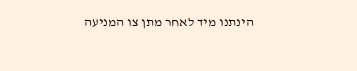הינתנו מיד לאחר מתן צו המניעה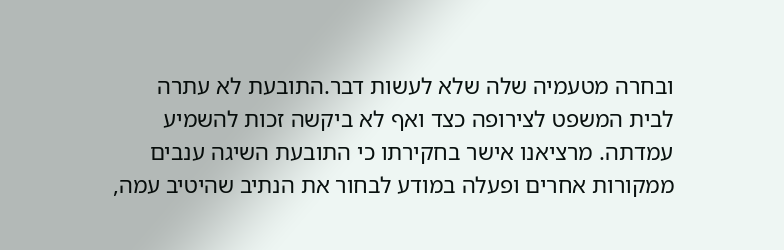ובחרה מטעמיה שלה שלא לעשות דבר.התובעת לא עתרה לבית המשפט לצירופה כצד ואף לא ביקשה זכות להשמיע עמדתה. מרציאנו אישר בחקירתו כי התובעת השיגה ענבים ממקורות אחרים ופעלה במודע לבחור את הנתיב שהיטיב עמה,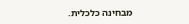מבחינה כלכלית.